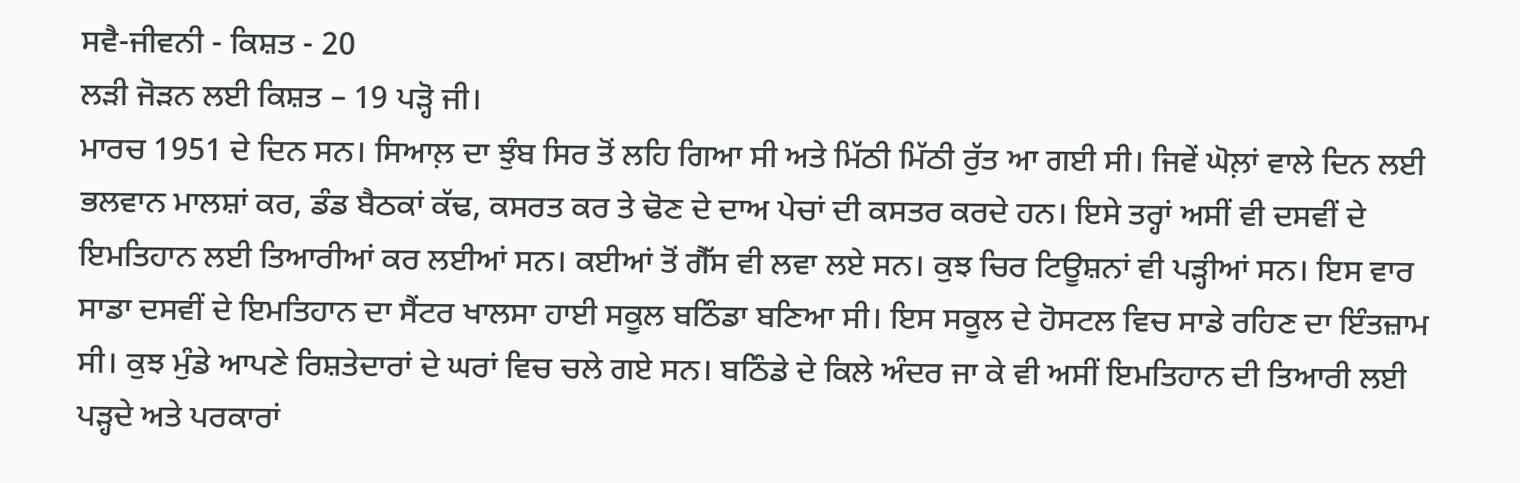ਸਵੈ-ਜੀਵਨੀ - ਕਿਸ਼ਤ - 20
ਲੜੀ ਜੋੜਨ ਲਈ ਕਿਸ਼ਤ – 19 ਪੜ੍ਹੋ ਜੀ।
ਮਾਰਚ 1951 ਦੇ ਦਿਨ ਸਨ। ਸਿਆਲ਼ ਦਾ ਝੁੰਬ ਸਿਰ ਤੋਂ ਲਹਿ ਗਿਆ ਸੀ ਅਤੇ ਮਿੱਠੀ ਮਿੱਠੀ ਰੁੱਤ ਆ ਗਈ ਸੀ। ਜਿਵੇਂ ਘੋਲ਼ਾਂ ਵਾਲੇ ਦਿਨ ਲਈ ਭਲਵਾਨ ਮਾਲਸ਼ਾਂ ਕਰ, ਡੰਡ ਬੈਠਕਾਂ ਕੱਢ, ਕਸਰਤ ਕਰ ਤੇ ਢੋਣ ਦੇ ਦਾਅ ਪੇਚਾਂ ਦੀ ਕਸਤਰ ਕਰਦੇ ਹਨ। ਇਸੇ ਤਰ੍ਹਾਂ ਅਸੀਂ ਵੀ ਦਸਵੀਂ ਦੇ ਇਮਤਿਹਾਨ ਲਈ ਤਿਆਰੀਆਂ ਕਰ ਲਈਆਂ ਸਨ। ਕਈਆਂ ਤੋਂ ਗੈੱਸ ਵੀ ਲਵਾ ਲਏ ਸਨ। ਕੁਝ ਚਿਰ ਟਿਊਸ਼ਨਾਂ ਵੀ ਪੜ੍ਹੀਆਂ ਸਨ। ਇਸ ਵਾਰ ਸਾਡਾ ਦਸਵੀਂ ਦੇ ਇਮਤਿਹਾਨ ਦਾ ਸੈਂਟਰ ਖਾਲਸਾ ਹਾਈ ਸਕੂਲ ਬਠਿੰਡਾ ਬਣਿਆ ਸੀ। ਇਸ ਸਕੂਲ ਦੇ ਹੋਸਟਲ ਵਿਚ ਸਾਡੇ ਰਹਿਣ ਦਾ ਇੰਤਜ਼ਾਮ ਸੀ। ਕੁਝ ਮੁੰਡੇ ਆਪਣੇ ਰਿਸ਼ਤੇਦਾਰਾਂ ਦੇ ਘਰਾਂ ਵਿਚ ਚਲੇ ਗਏ ਸਨ। ਬਠਿੰਡੇ ਦੇ ਕਿਲੇ ਅੰਦਰ ਜਾ ਕੇ ਵੀ ਅਸੀਂ ਇਮਤਿਹਾਨ ਦੀ ਤਿਆਰੀ ਲਈ ਪੜ੍ਹਦੇ ਅਤੇ ਪਰਕਾਰਾਂ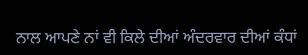ਨਾਲ ਆਪਣੇ ਨਾਂ ਵੀ ਕਿਲੇ ਦੀਆਂ ਅੰਦਰਵਾਰ ਦੀਆਂ ਕੰਧਾਂ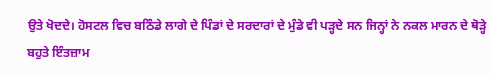ਉਤੇ ਖੋਦਦੇ। ਹੋਸਟਲ ਵਿਚ ਬਠਿੰਡੇ ਲਾਗੇ ਦੇ ਪਿੰਡਾਂ ਦੇ ਸਰਦਾਰਾਂ ਦੇ ਮੁੰਡੇ ਵੀ ਪੜ੍ਹਦੇ ਸਨ ਜਿਨ੍ਹਾਂ ਨੇ ਨਕਲ ਮਾਰਨ ਦੇ ਥੋੜ੍ਹੇ ਬਹੁਤੇ ਇੰਤਜ਼ਾਮ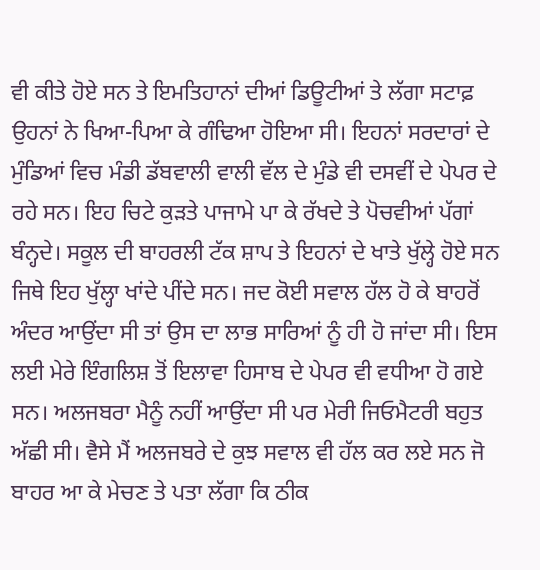ਵੀ ਕੀਤੇ ਹੋਏ ਸਨ ਤੇ ਇਮਤਿਹਾਨਾਂ ਦੀਆਂ ਡਿਊਟੀਆਂ ਤੇ ਲੱਗਾ ਸਟਾਫ਼ ਉਹਨਾਂ ਨੇ ਖਿਆ-ਪਿਆ ਕੇ ਗੰਢਿਆ ਹੋਇਆ ਸੀ। ਇਹਨਾਂ ਸਰਦਾਰਾਂ ਦੇ ਮੁੰਡਿਆਂ ਵਿਚ ਮੰਡੀ ਡੱਬਵਾਲੀ ਵਾਲੀ ਵੱਲ ਦੇ ਮੁੰਡੇ ਵੀ ਦਸਵੀਂ ਦੇ ਪੇਪਰ ਦੇ ਰਹੇ ਸਨ। ਇਹ ਚਿਟੇ ਕੁੜਤੇ ਪਾਜਾਮੇ ਪਾ ਕੇ ਰੱਖਦੇ ਤੇ ਪੋਚਵੀਆਂ ਪੱਗਾਂ ਬੰਨ੍ਹਦੇ। ਸਕੂਲ ਦੀ ਬਾਹਰਲੀ ਟੱਕ ਸ਼ਾਪ ਤੇ ਇਹਨਾਂ ਦੇ ਖਾਤੇ ਖੁੱਲ੍ਹੇ ਹੋਏ ਸਨ ਜਿਥੇ ਇਹ ਖੁੱਲ੍ਹਾ ਖਾਂਦੇ ਪੀਂਦੇ ਸਨ। ਜਦ ਕੋਈ ਸਵਾਲ ਹੱਲ ਹੋ ਕੇ ਬਾਹਰੋਂ ਅੰਦਰ ਆਉਂਦਾ ਸੀ ਤਾਂ ਉਸ ਦਾ ਲਾਭ ਸਾਰਿਆਂ ਨੂੰ ਹੀ ਹੋ ਜਾਂਦਾ ਸੀ। ਇਸ ਲਈ ਮੇਰੇ ਇੰਗਲਿਸ਼ ਤੋਂ ਇਲਾਵਾ ਹਿਸਾਬ ਦੇ ਪੇਪਰ ਵੀ ਵਧੀਆ ਹੋ ਗਏ ਸਨ। ਅਲਜਬਰਾ ਮੈਨੂੰ ਨਹੀਂ ਆਉਂਦਾ ਸੀ ਪਰ ਮੇਰੀ ਜਿਓਮੈਟਰੀ ਬਹੁਤ ਅੱਛੀ ਸੀ। ਵੈਸੇ ਮੈਂ ਅਲਜਬਰੇ ਦੇ ਕੁਝ ਸਵਾਲ ਵੀ ਹੱਲ ਕਰ ਲਏ ਸਨ ਜੋ ਬਾਹਰ ਆ ਕੇ ਮੇਚਣ ਤੇ ਪਤਾ ਲੱਗਾ ਕਿ ਠੀਕ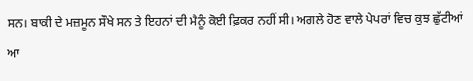ਸਨ। ਬਾਕੀ ਦੇ ਮਜ਼ਮੂਨ ਸੌਖੇ ਸਨ ਤੇ ਇਹਨਾਂ ਦੀ ਮੈਨੂੰ ਕੋਈ ਫ਼ਿਕਰ ਨਹੀਂ ਸੀ। ਅਗਲੇ ਹੋਣ ਵਾਲੇ ਪੇਪਰਾਂ ਵਿਚ ਕੁਝ ਛੁੱਟੀਆਂ ਆ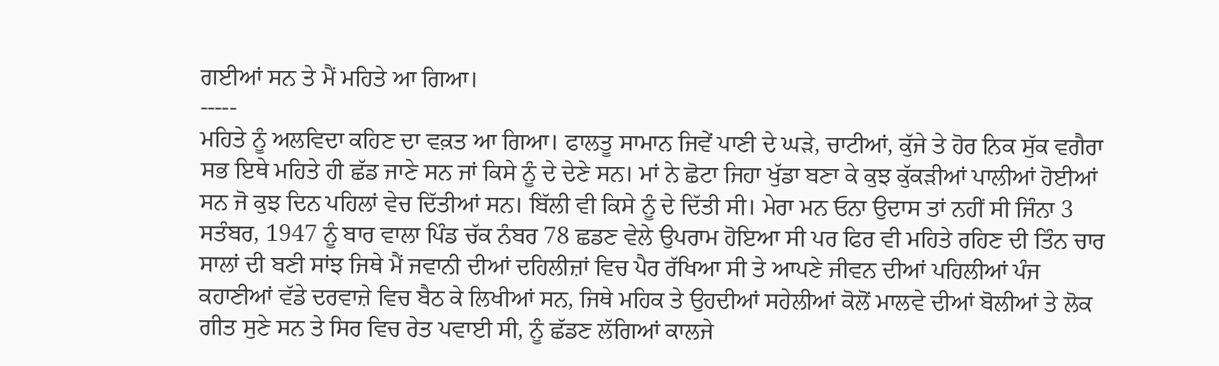ਗਈਆਂ ਸਨ ਤੇ ਮੈਂ ਮਹਿਤੇ ਆ ਗਿਆ।
-----
ਮਹਿਤੇ ਨੂੰ ਅਲਵਿਦਾ ਕਹਿਣ ਦਾ ਵਕ਼ਤ ਆ ਗਿਆ। ਫਾਲਤੂ ਸਾਮਾਨ ਜਿਵੇਂ ਪਾਣੀ ਦੇ ਘੜੇ, ਚਾਟੀਆਂ, ਕੁੱਜੇ ਤੇ ਹੋਰ ਨਿਕ ਸੁੱਕ ਵਗੈਰਾ ਸਭ ਇਥੇ ਮਹਿਤੇ ਹੀ ਛੱਡ ਜਾਣੇ ਸਨ ਜਾਂ ਕਿਸੇ ਨੂੰ ਦੇ ਦੇਣੇ ਸਨ। ਮਾਂ ਨੇ ਛੋਟਾ ਜਿਹਾ ਖੁੱਡਾ ਬਣਾ ਕੇ ਕੁਝ ਕੁੱਕੜੀਆਂ ਪਾਲੀਆਂ ਹੋਈਆਂ ਸਨ ਜੋ ਕੁਝ ਦਿਨ ਪਹਿਲਾਂ ਵੇਚ ਦਿੱਤੀਆਂ ਸਨ। ਬਿੱਲੀ ਵੀ ਕਿਸੇ ਨੂੰ ਦੇ ਦਿੱਤੀ ਸੀ। ਮੇਰਾ ਮਨ ਓਨਾ ਉਦਾਸ ਤਾਂ ਨਹੀਂ ਸੀ ਜਿੰਨਾ 3 ਸਤੰਬਰ, 1947 ਨੂੰ ਬਾਰ ਵਾਲਾ ਪਿੰਡ ਚੱਕ ਨੰਬਰ 78 ਛਡਣ ਵੇਲੇ ਉਪਰਾਮ ਹੋਇਆ ਸੀ ਪਰ ਫਿਰ ਵੀ ਮਹਿਤੇ ਰਹਿਣ ਦੀ ਤਿੰਨ ਚਾਰ ਸਾਲਾਂ ਦੀ ਬਣੀ ਸਾਂਝ ਜਿਥੇ ਮੈਂ ਜਵਾਨੀ ਦੀਆਂ ਦਹਿਲੀਜ਼ਾਂ ਵਿਚ ਪੈਰ ਰੱਖਿਆ ਸੀ ਤੇ ਆਪਣੇ ਜੀਵਨ ਦੀਆਂ ਪਹਿਲੀਆਂ ਪੰਜ ਕਹਾਣੀਆਂ ਵੱਡੇ ਦਰਵਾਜ਼ੇ ਵਿਚ ਬੈਠ ਕੇ ਲਿਖੀਆਂ ਸਨ, ਜਿਥੇ ਮਹਿਕ ਤੇ ਉਹਦੀਆਂ ਸਹੇਲੀਆਂ ਕੋਲੋਂ ਮਾਲਵੇ ਦੀਆਂ ਬੋਲੀਆਂ ਤੇ ਲੋਕ ਗੀਤ ਸੁਣੇ ਸਨ ਤੇ ਸਿਰ ਵਿਚ ਰੇਤ ਪਵਾਈ ਸੀ, ਨੂੰ ਛੱਡਣ ਲੱਗਿਆਂ ਕਾਲਜੇ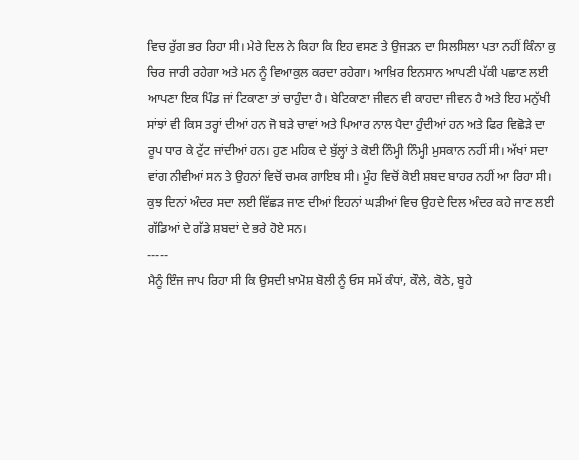ਵਿਚ ਰੁੱਗ ਭਰ ਰਿਹਾ ਸੀ। ਮੇਰੇ ਦਿਲ ਨੇ ਕਿਹਾ ਕਿ ਇਹ ਵਸਣ ਤੇ ਉਜੜਨ ਦਾ ਸਿਲਸਿਲਾ ਪਤਾ ਨਹੀਂ ਕਿੰਨਾ ਕੁ ਚਿਰ ਜਾਰੀ ਰਹੇਗਾ ਅਤੇ ਮਨ ਨੂੰ ਵਿਆਕੁਲ ਕਰਦਾ ਰਹੇਗਾ। ਆਖ਼ਿਰ ਇਨਸਾਨ ਆਪਣੀ ਪੱਕੀ ਪਛਾਣ ਲਈ ਆਪਣਾ ਇਕ ਪਿੰਡ ਜਾਂ ਟਿਕਾਣਾ ਤਾਂ ਚਾਹੁੰਦਾ ਹੈ। ਬੇਟਿਕਾਣਾ ਜੀਵਨ ਵੀ ਕਾਹਦਾ ਜੀਵਨ ਹੈ ਅਤੇ ਇਹ ਮਨੁੱਖੀ ਸਾਂਝਾਂ ਵੀ ਕਿਸ ਤਰ੍ਹਾਂ ਦੀਆਂ ਹਨ ਜੋ ਬੜੇ ਚਾਵਾਂ ਅਤੇ ਪਿਆਰ ਨਾਲ ਪੈਦਾ ਹੁੰਦੀਆਂ ਹਨ ਅਤੇ ਫਿਰ ਵਿਛੋੜੇ ਦਾ ਰੂਪ ਧਾਰ ਕੇ ਟੁੱਟ ਜਾਂਦੀਆਂ ਹਨ। ਹੁਣ ਮਹਿਕ ਦੇ ਬੁੱਲ੍ਹਾਂ ਤੇ ਕੋਈ ਨਿੰਮ੍ਹੀ ਨਿੰਮ੍ਹੀ ਮੁਸਕਾਨ ਨਹੀਂ ਸੀ। ਅੱਖਾਂ ਸਦਾ ਵਾਂਗ ਨੀਵੀਆਂ ਸਨ ਤੇ ਉਹਨਾਂ ਵਿਚੋਂ ਚਮਕ ਗਾਇਬ ਸੀ। ਮੂੰਹ ਵਿਚੋਂ ਕੋਈ ਸ਼ਬਦ ਬਾਹਰ ਨਹੀਂ ਆ ਰਿਹਾ ਸੀ। ਕੁਝ ਦਿਨਾਂ ਅੰਦਰ ਸਦਾ ਲਈ ਵਿੱਛੜ ਜਾਣ ਦੀਆਂ ਇਹਨਾਂ ਘੜੀਆਂ ਵਿਚ ਉਹਦੇ ਦਿਲ ਅੰਦਰ ਕਹੇ ਜਾਣ ਲਈ ਗੱਡਿਆਂ ਦੇ ਗੱਡੇ ਸ਼ਬਦਾਂ ਦੇ ਭਰੇ ਹੋਏ ਸਨ।
-----
ਮੈਨੂੰ ਇੰਜ ਜਾਪ ਰਿਹਾ ਸੀ ਕਿ ਉਸਦੀ ਖ਼ਾਮੋਸ਼ ਬੋਲੀ ਨੂੰ ਓਸ ਸਮੇਂ ਕੰਧਾਂ, ਕੌਲੇ, ਕੋਠੇ, ਬੂਹੇ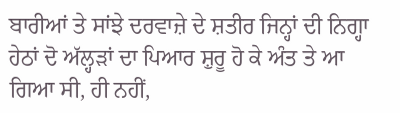ਬਾਰੀਆਂ ਤੇ ਸਾਂਝੇ ਦਰਵਾਜ਼ੇ ਦੇ ਸ਼ਤੀਰ ਜਿਨ੍ਹਾਂ ਦੀ ਨਿਗ੍ਹਾ ਹੇਠਾਂ ਦੋ ਅੱਲ੍ਹੜਾਂ ਦਾ ਪਿਆਰ ਸ਼ੁਰੂ ਹੋ ਕੇ ਅੰਤ ਤੇ ਆ ਗਿਆ ਸੀ, ਹੀ ਨਹੀਂ,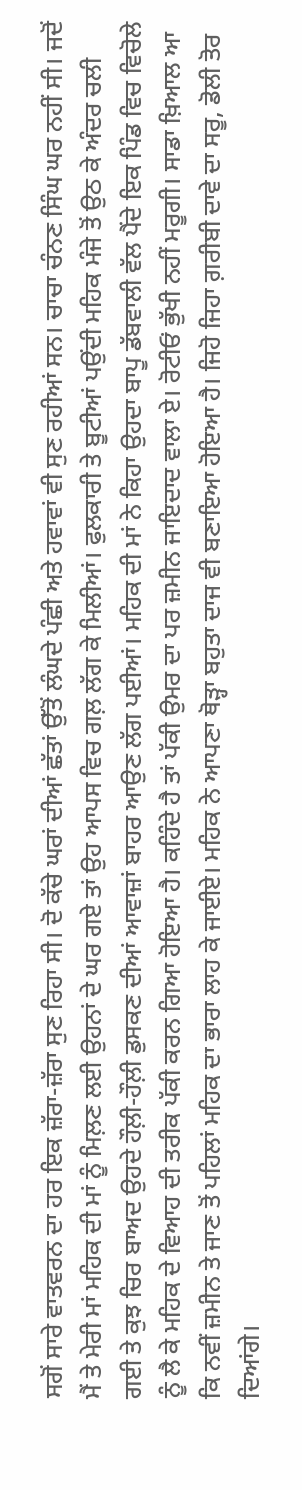ਸਗੋਂ ਸਾਰੇ ਵਾਤਵਰਨ ਦਾ ਹਰ ਇਕ ਜ਼ੱਰਾ-ਜ਼ੱਰਾ ਸੁਣ ਰਿਹਾ ਸੀ। ਦੋ ਕੱਚੇ ਘਰਾਂ ਦੀਆਂ ਛੱਤਾਂ ਉੱਤੋਂ ਲੰਘਦੇ ਪੰਛੀ ਅਤੇ ਹਵਾਵਾਂ ਵੀ ਸੁਣ ਰਹੀਆਂ ਸਨ। ਚਾਚਾ ਚੰਨਣ ਸਿੰਘ ਘਰ ਨਹੀਂ ਸੀ। ਜਦੋਂ ਮੈਂ ਤੇ ਮੇਰੀ ਮਾਂ ਮਹਿਕ ਦੀ ਮਾਂ ਨੂੰ ਮਿਲ਼ਣ ਲਈ ਉਹਨਾਂ ਦੇ ਘਰ ਗਏ ਤਾਂ ਉਹ ਆਪਸ ਵਿਚ ਗਲ਼ ਲੱਗ ਕੇ ਮਿਲੀਆਂ। ਫੁਲਕਾਰੀ ਤੇ ਬੂਟੀਆਂ ਪਉਂਦੀ ਮਹਿਕ ਮੰਜੇ ਤੋਂ ਉਠ ਕੇ ਅੰਦਰ ਚਲੀ ਗਈ ਤੇ ਕੁਝ ਚਿਰ ਬਾਅਦ ਉਹਦੇ ਹੌਲ਼ੀ-ਹੌਲ਼ੀ ਡੁਸਕਣ ਦੀਆਂ ਆਵਾਜ਼ਾਂ ਬਾਹਰ ਆਉਣ ਲੱਗ ਪਈਆਂ। ਮਹਿਕ ਦੀ ਮਾਂ ਨੇ ਕਿਹਾ ਉਹਦਾ ਬਾਪੂ ਡੱਬਵਾਲੀ ਵੱਲ ਪੈਂਦੇ ਇਕ ਪਿੰਡ ਵਿਚ ਵਿਚੋਲੇ ਨੂੰ ਲੈ ਕੇ ਮਹਿਕ ਦੇ ਵਿਆਹ ਦੀ ਤਰੀਕ ਪੱਕੀ ਕਰਨ ਗਿਆ ਹੋਇਆ ਹੈ। ਕਹਿੰਦੇ ਹੈ ਤਾਂ ਪੱਕੀ ਉਮਰ ਦਾ ਪਰ ਜ਼ਮੀਨ ਜਾਇਦਾਦ ਵਾਲਾ ਏ। ਰੋਟੀਓਂ ਭੁੱਖੀ ਨਹੀਂ ਮਰੂਗੀ। ਸਾਡਾ ਖ਼ਿਆਲ ਆ ਕਿ ਨਵੀਂ ਜ਼ਮੀਨ ਤੇ ਜਾਣ ਤੋਂ ਪਹਿਲਾਂ ਮਹਿਕ ਦਾ ਭਾਰਾ ਲਾਹ ਕੇ ਜਾਈਏ। ਮਹਿਕ ਨੇ ਆਪਣਾ ਥੋੜ੍ਹਾ ਬਹੁਤਾ ਦਾਜ ਵੀ ਬਣਾਇਆ ਹੋਇਆ ਹੈ। ਜਿਹੋ ਜਿਹਾ ਗ਼ਰੀਬੀ ਦਾਵੇ ਦਾ ਸਰੂ, ਡੋਲੀ ਤੋਰ ਦਿਆਂਗੇ।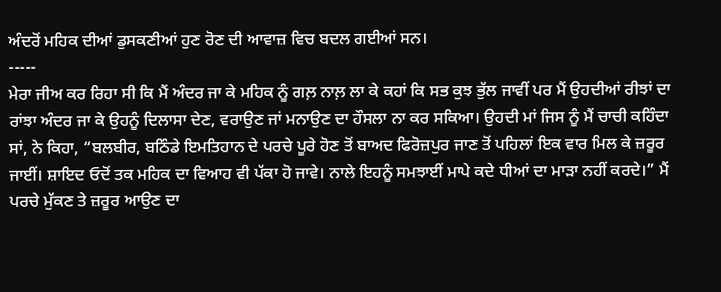ਅੰਦਰੋਂ ਮਹਿਕ ਦੀਆਂ ਡੁਸਕਣੀਆਂ ਹੁਣ ਰੋਣ ਦੀ ਆਵਾਜ਼ ਵਿਚ ਬਦਲ ਗਈਆਂ ਸਨ।
-----
ਮੇਰਾ ਜੀਅ ਕਰ ਰਿਹਾ ਸੀ ਕਿ ਮੈਂ ਅੰਦਰ ਜਾ ਕੇ ਮਹਿਕ ਨੂੰ ਗਲ਼ ਨਾਲ਼ ਲਾ ਕੇ ਕਹਾਂ ਕਿ ਸਭ ਕੁਝ ਭੁੱਲ ਜਾਵੀਂ ਪਰ ਮੈਂ ਉਹਦੀਆਂ ਰੀਝਾਂ ਦਾ ਰਾਂਝਾ ਅੰਦਰ ਜਾ ਕੇ ਉਹਨੂੰ ਦਿਲਾਸਾ ਦੇਣ, ਵਰਾਉਣ ਜਾਂ ਮਨਾਉਣ ਦਾ ਹੌਸਲਾ ਨਾ ਕਰ ਸਕਿਆ। ਉਹਦੀ ਮਾਂ ਜਿਸ ਨੂੰ ਮੈਂ ਚਾਚੀ ਕਹਿੰਦਾ ਸਾਂ, ਨੇ ਕਿਹਾ, “ਬਲਬੀਰ, ਬਠਿੰਡੇ ਇਮਤਿਹਾਨ ਦੇ ਪਰਚੇ ਪੂਰੇ ਹੋਣ ਤੋਂ ਬਾਅਦ ਫਿਰੋਜ਼ਪੁਰ ਜਾਣ ਤੋਂ ਪਹਿਲਾਂ ਇਕ ਵਾਰ ਮਿਲ ਕੇ ਜ਼ਰੂਰ ਜਾਈਂ। ਸ਼ਾਇਦ ਓਦੋਂ ਤਕ ਮਹਿਕ ਦਾ ਵਿਆਹ ਵੀ ਪੱਕਾ ਹੋ ਜਾਵੇ। ਨਾਲੇ ਇਹਨੂੰ ਸਮਝਾਈਂ ਮਾਪੇ ਕਦੇ ਧੀਆਂ ਦਾ ਮਾੜਾ ਨਹੀਂ ਕਰਦੇ।” ਮੈਂ ਪਰਚੇ ਮੁੱਕਣ ਤੇ ਜ਼ਰੂਰ ਆਉਣ ਦਾ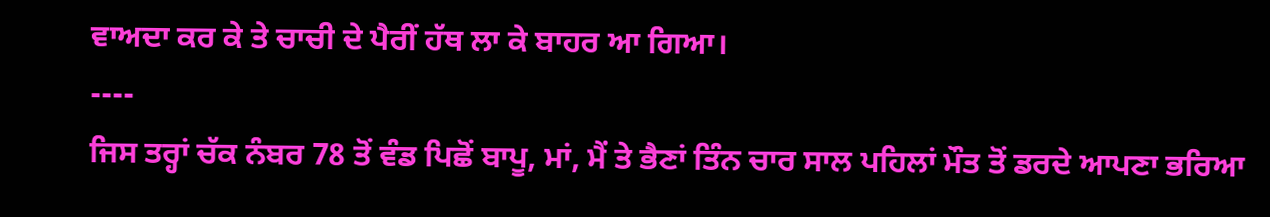ਵਾਅਦਾ ਕਰ ਕੇ ਤੇ ਚਾਚੀ ਦੇ ਪੈਰੀਂ ਹੱਥ ਲਾ ਕੇ ਬਾਹਰ ਆ ਗਿਆ।
----
ਜਿਸ ਤਰ੍ਹਾਂ ਚੱਕ ਨੰਬਰ 78 ਤੋਂ ਵੰਡ ਪਿਛੋਂ ਬਾਪੂ, ਮਾਂ, ਮੈਂ ਤੇ ਭੈਣਾਂ ਤਿੰਨ ਚਾਰ ਸਾਲ ਪਹਿਲਾਂ ਮੌਤ ਤੋਂ ਡਰਦੇ ਆਪਣਾ ਭਰਿਆ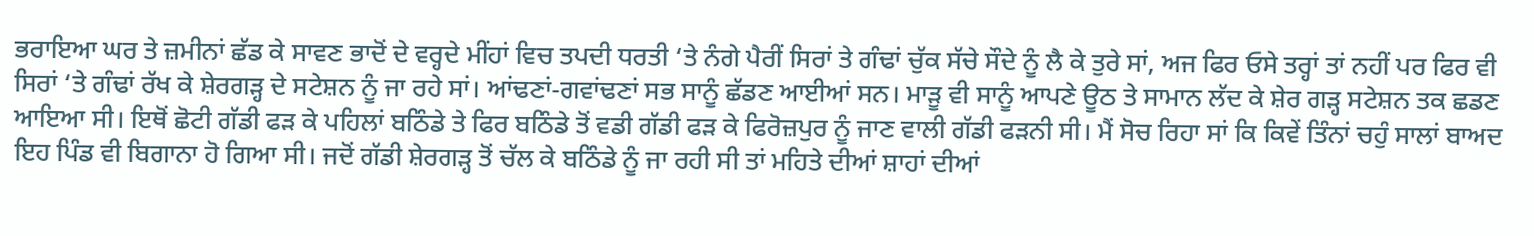ਭਰਾਇਆ ਘਰ ਤੇ ਜ਼ਮੀਨਾਂ ਛੱਡ ਕੇ ਸਾਵਣ ਭਾਦੋਂ ਦੇ ਵਰ੍ਹਦੇ ਮੀਂਹਾਂ ਵਿਚ ਤਪਦੀ ਧਰਤੀ ‘ਤੇ ਨੰਗੇ ਪੈਰੀਂ ਸਿਰਾਂ ਤੇ ਗੰਢਾਂ ਚੁੱਕ ਸੱਚੇ ਸੌਦੇ ਨੂੰ ਲੈ ਕੇ ਤੁਰੇ ਸਾਂ, ਅਜ ਫਿਰ ਓਸੇ ਤਰ੍ਹਾਂ ਤਾਂ ਨਹੀਂ ਪਰ ਫਿਰ ਵੀ ਸਿਰਾਂ ‘ਤੇ ਗੰਢਾਂ ਰੱਖ ਕੇ ਸ਼ੇਰਗੜ੍ਹ ਦੇ ਸਟੇਸ਼ਨ ਨੂੰ ਜਾ ਰਹੇ ਸਾਂ। ਆਂਢਣਾਂ-ਗਵਾਂਢਣਾਂ ਸਭ ਸਾਨੂੰ ਛੱਡਣ ਆਈਆਂ ਸਨ। ਮਾੜੂ ਵੀ ਸਾਨੂੰ ਆਪਣੇ ਊਠ ਤੇ ਸਾਮਾਨ ਲੱਦ ਕੇ ਸ਼ੇਰ ਗੜ੍ਹ ਸਟੇਸ਼ਨ ਤਕ ਛਡਣ ਆਇਆ ਸੀ। ਇਥੋਂ ਛੋਟੀ ਗੱਡੀ ਫੜ ਕੇ ਪਹਿਲਾਂ ਬਠਿੰਡੇ ਤੇ ਫਿਰ ਬਠਿੰਡੇ ਤੋਂ ਵਡੀ ਗੱਡੀ ਫੜ ਕੇ ਫਿਰੋਜ਼ਪੁਰ ਨੂੰ ਜਾਣ ਵਾਲੀ ਗੱਡੀ ਫੜਨੀ ਸੀ। ਮੈਂ ਸੋਚ ਰਿਹਾ ਸਾਂ ਕਿ ਕਿਵੇਂ ਤਿੰਨਾਂ ਚਹੁੰ ਸਾਲਾਂ ਬਾਅਦ ਇਹ ਪਿੰਡ ਵੀ ਬਿਗਾਨਾ ਹੋ ਗਿਆ ਸੀ। ਜਦੋਂ ਗੱਡੀ ਸ਼ੇਰਗੜ੍ਹ ਤੋਂ ਚੱਲ ਕੇ ਬਠਿੰਡੇ ਨੂੰ ਜਾ ਰਹੀ ਸੀ ਤਾਂ ਮਹਿਤੇ ਦੀਆਂ ਸ਼ਾਹਾਂ ਦੀਆਂ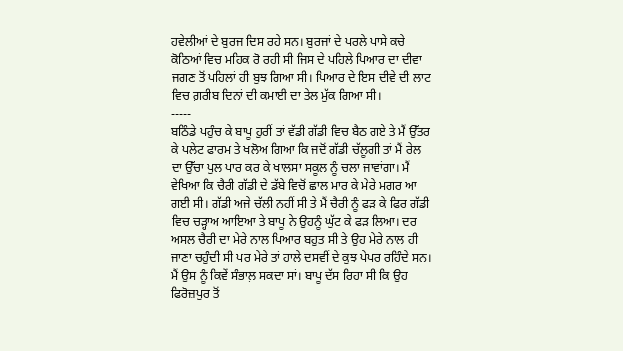ਹਵੇਲੀਆਂ ਦੇ ਬੁਰਜ ਦਿਸ ਰਹੇ ਸਨ। ਬੁਰਜਾਂ ਦੇ ਪਰਲੇ ਪਾਸੇ ਕਚੇ ਕੋਠਿਆਂ ਵਿਚ ਮਹਿਕ ਰੋ ਰਹੀ ਸੀ ਜਿਸ ਦੇ ਪਹਿਲੇ ਪਿਆਰ ਦਾ ਦੀਵਾ ਜਗਣ ਤੋਂ ਪਹਿਲਾਂ ਹੀ ਬੁਝ ਗਿਆ ਸੀ। ਪਿਆਰ ਦੇ ਇਸ ਦੀਵੇ ਦੀ ਲਾਟ ਵਿਚ ਗ਼ਰੀਬ ਦਿਨਾਂ ਦੀ ਕਮਾਈ ਦਾ ਤੇਲ ਮੁੱਕ ਗਿਆ ਸੀ।
-----
ਬਠਿੰਡੇ ਪਹੁੰਚ ਕੇ ਬਾਪੂ ਹੁਰੀਂ ਤਾਂ ਵੱਡੀ ਗੱਡੀ ਵਿਚ ਬੈਠ ਗਏ ਤੇ ਮੈਂ ਉੱਤਰ ਕੇ ਪਲੇਟ ਫਾਰਮ ਤੇ ਖਲੋਅ ਗਿਆ ਕਿ ਜਦੋਂ ਗੱਡੀ ਚੱਲੂਗੀ ਤਾਂ ਮੈਂ ਰੇਲ ਦਾ ਉੱਚਾ ਪੁਲ ਪਾਰ ਕਰ ਕੇ ਖਾਲਸਾ ਸਕੂਲ ਨੂੰ ਚਲਾ ਜਾਵਾਂਗਾ। ਮੈਂ ਵੇਖਿਆ ਕਿ ਚੈਰੀ ਗੱਡੀ ਦੇ ਡੱਬੇ ਵਿਚੋਂ ਛਾਲ ਮਾਰ ਕੇ ਮੇਰੇ ਮਗਰ ਆ ਗਈ ਸੀ। ਗੱਡੀ ਅਜੇ ਚੱਲੀ ਨਹੀਂ ਸੀ ਤੇ ਮੈਂ ਚੈਰੀ ਨੂੰ ਫੜ ਕੇ ਫਿਰ ਗੱਡੀ ਵਿਚ ਚੜ੍ਹਾਅ ਆਇਆ ਤੇ ਬਾਪੂ ਨੇ ਉਹਨੂੰ ਘੁੱਟ ਕੇ ਫੜ ਲਿਆ। ਦਰ ਅਸਲ ਚੈਰੀ ਦਾ ਮੇਰੇ ਨਾਲ ਪਿਆਰ ਬਹੁਤ ਸੀ ਤੇ ਉਹ ਮੇਰੇ ਨਾਲ ਹੀ ਜਾਣਾ ਚਹੁੰਦੀ ਸੀ ਪਰ ਮੇਰੇ ਤਾਂ ਹਾਲੇ ਦਸਵੀਂ ਦੇ ਕੁਝ ਪੇਪਰ ਰਹਿੰਦੇ ਸਨ। ਮੈਂ ਉਸ ਨੂੰ ਕਿਵੇਂ ਸੰਭਾਲ਼ ਸਕਦਾ ਸਾਂ। ਬਾਪੂ ਦੱਸ ਰਿਹਾ ਸੀ ਕਿ ਉਹ ਫਿਰੋਜ਼ਪੁਰ ਤੋਂ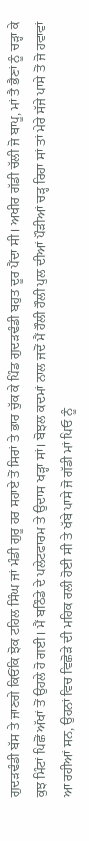ਗੁਦੜਢੰਡੀ ਬੱਸ ਤੇ ਜਾਣਗੇ ਕਿਓਂਕਿ ਝੋਕ ਟਹਿਲ ਸਿੰਘ ਜਾਂ ਮੰਡੀ ਗੁਰੂ ਹਰ ਸਹਾਏ ਤੋਂ ਸਿਰਾਂ ਤੇ ਭਾਰ ਚੁੱਕ ਕੇ ਪਿੰਡ ਗੁਦੜਢੰਡੀ ਬਹੁਤ ਦੂਰ ਪੈਂਦਾ ਸੀ। ਅਖੀਰ ਗੱਡੀ ਚੱਲੀ ਜੋ ਬਾਪੂ, ਮਾਂ ਤੈ ਭੈਣਾਂ ਨੂੰ ਚੜ੍ਹਾ ਕੇ ਕੁਝ ਮਿੰਟਾਂ ਪਿਛੋਂ ਅੱਖਾਂ ਤੋਂ ਉਹਲੇ ਹੋ ਗਈ। ਮੈਂ ਬਠਿੰਡੇ ਦੇ ਪਲੇਟਫਾਰਮ ਤੇ ਉਦਾਸ ਖੜ੍ਹਾ ਸਾਂ। ਬੋਝਲ ਕਦਮਾਂ ਨਾਲ ਜਦੋਂ ਮੈਂ ਹੌਲੀ ਹੌਲੀ ਪੁਲ ਦੀਆਂ ਪੌੜੀਆਂ ਚੜ੍ਹ ਰਿਹਾ ਸਾਂ ਤਾਂ ਮੇਰੇ ਸੱਜੇ ਪਾਸੇ ਤੋਂ ਜੋ ਹਵਾਵਾਂ ਆ ਰਹੀਆਂ ਸਨ, ਉਹਨਾਂ ਵਿਚ ਵਿਛੋੜੇ ਦੀ ਮਹਿਕ ਰਲੀ ਹੋਈ ਸੀ ਤੇ ਖੱਬੇ ਪਾਸੇ ਜੋ ਗੱਡੀ ਮਾਂ ਪਿਓ ਨੂੰ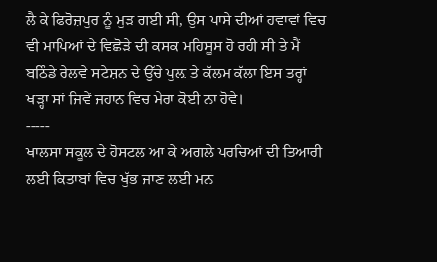ਲੈ ਕੇ ਫਿਰੋਜ਼ਪੁਰ ਨੂੰ ਮੁੜ ਗਈ ਸੀ, ਉਸ ਪਾਸੇ ਦੀਆਂ ਹਵਾਵਾਂ ਵਿਚ ਵੀ ਮਾਪਿਆਂ ਦੇ ਵਿਛੋੜੇ ਦੀ ਕਸਕ ਮਹਿਸੂਸ ਹੋ ਰਹੀ ਸੀ ਤੇ ਮੈਂ ਬਠਿੰਡੇ ਰੇਲਵੇ ਸਟੇਸ਼ਨ ਦੇ ਉੱਚੇ ਪੁਲ਼ ਤੇ ਕੱਲਮ ਕੱਲਾ ਇਸ ਤਰ੍ਹਾਂ ਖੜ੍ਹਾ ਸਾਂ ਜਿਵੇਂ ਜਹਾਨ ਵਿਚ ਮੇਰਾ ਕੋਈ ਨਾ ਹੋਵੇ।
-----
ਖਾਲਸਾ ਸਕੂਲ ਦੇ ਹੋਸਟਲ ਆ ਕੇ ਅਗਲੇ ਪਰਚਿਆਂ ਦੀ ਤਿਆਰੀ ਲਈ ਕਿਤਾਬਾਂ ਵਿਚ ਖੁੱਭ ਜਾਣ ਲਈ ਮਨ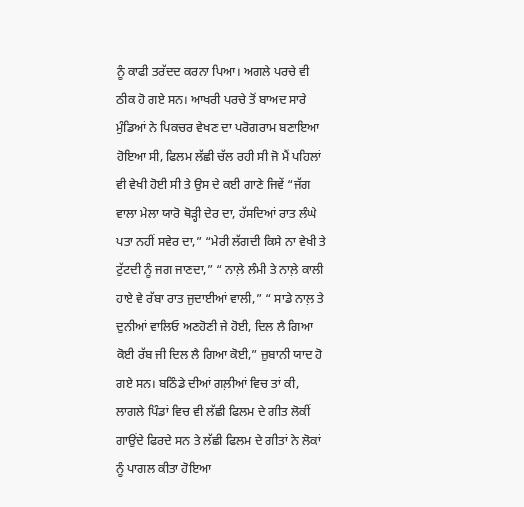ਨੂੰ ਕਾਫੀ ਤਰੱਦਦ ਕਰਨਾ ਪਿਆ। ਅਗਲੇ ਪਰਚੇ ਵੀ ਠੀਕ ਹੋ ਗਏ ਸਨ। ਆਖਰੀ ਪਰਚੇ ਤੋਂ ਬਾਅਦ ਸਾਰੇ ਮੁੰਡਿਆਂ ਨੇ ਪਿਕਚਰ ਵੇਖਣ ਦਾ ਪਰੋਗਰਾਮ ਬਣਾਇਆ ਹੋਇਆ ਸੀ, ਫਿਲਮ ਲੱਛੀ ਚੱਲ ਰਹੀ ਸੀ ਜੋ ਮੈਂ ਪਹਿਲਾਂ ਵੀ ਵੇਖੀ ਹੋਈ ਸੀ ਤੇ ਉਸ ਦੇ ਕਈ ਗਾਣੇ ਜਿਵੇਂ “ਜੱਗ ਵਾਲਾ ਮੇਲਾ ਯਾਰੋ ਥੋੜ੍ਹੀ ਦੇਰ ਦਾ, ਹੱਸਦਿਆਂ ਰਾਤ ਲੰਘੇ ਪਤਾ ਨਹੀਂ ਸਵੇਰ ਦਾ,” “ਮੇਰੀ ਲੱਗਦੀ ਕਿਸੇ ਨਾ ਵੇਖੀ ਤੇ ਟੁੱਟਦੀ ਨੂੰ ਜਗ ਜਾਣਦਾ,” “ ਨਾਲ਼ੇ ਲੰਮੀ ਤੇ ਨਾਲ਼ੇ ਕਾਲੀ ਹਾਏ ਵੇ ਰੱਬਾ ਰਾਤ ਜੁਦਾਈਆਂ ਵਾਲੀ,” “ ਸਾਡੇ ਨਾਲ਼ ਤੇ ਦੁਨੀਆਂ ਵਾਲਿਓ ਅਣਹੋਣੀ ਜੇ ਹੋਈ, ਦਿਲ ਲੈ ਗਿਆ ਕੋਈ ਰੱਬ ਜੀ ਦਿਲ ਲੈ ਗਿਆ ਕੋਈ,” ਜ਼ੁਬਾਨੀ ਯਾਦ ਹੋ ਗਏ ਸਨ। ਬਠਿੰਡੇ ਦੀਆਂ ਗਲ਼ੀਆਂ ਵਿਚ ਤਾਂ ਕੀ, ਲਾਗਲੇ ਪਿੰਡਾਂ ਵਿਚ ਵੀ ਲੱਛੀ ਫਿਲਮ ਦੇ ਗੀਤ ਲੋਕੀਂ ਗਾਉਂਦੇ ਫਿਰਦੇ ਸਨ ਤੇ ਲੱਛੀ ਫਿਲਮ ਦੇ ਗੀਤਾਂ ਨੇ ਲੋਕਾਂ ਨੂੰ ਪਾਗਲ ਕੀਤਾ ਹੋਇਆ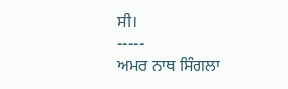ਸੀ।
-----
ਅਮਰ ਨਾਥ ਸਿੰਗਲਾ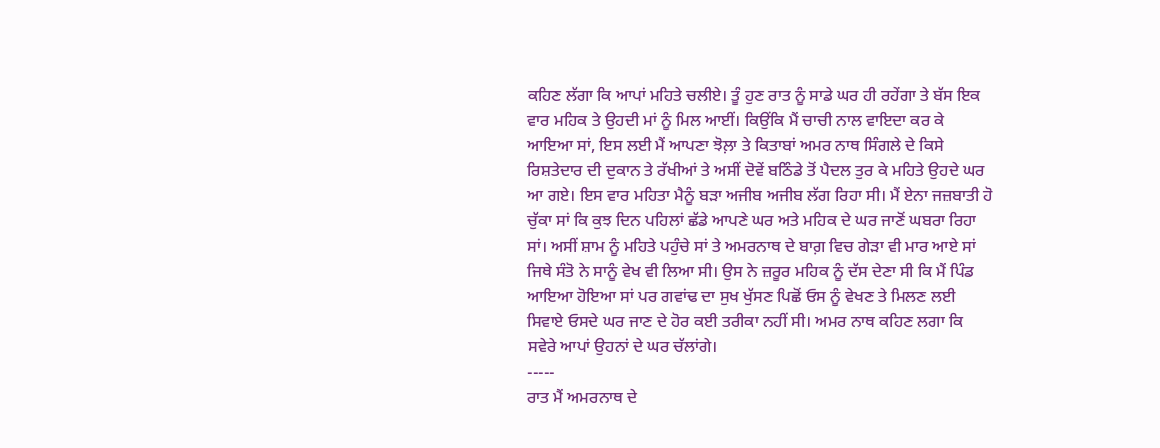ਕਹਿਣ ਲੱਗਾ ਕਿ ਆਪਾਂ ਮਹਿਤੇ ਚਲੀਏ। ਤੂੰ ਹੁਣ ਰਾਤ ਨੂੰ ਸਾਡੇ ਘਰ ਹੀ ਰਹੇਂਗਾ ਤੇ ਬੱਸ ਇਕ ਵਾਰ ਮਹਿਕ ਤੇ ਉਹਦੀ ਮਾਂ ਨੂੰ ਮਿਲ ਆਈਂ। ਕਿਉਂਕਿ ਮੈਂ ਚਾਚੀ ਨਾਲ ਵਾਇਦਾ ਕਰ ਕੇ ਆਇਆ ਸਾਂ, ਇਸ ਲਈ ਮੈਂ ਆਪਣਾ ਝੋਲ਼ਾ ਤੇ ਕਿਤਾਬਾਂ ਅਮਰ ਨਾਥ ਸਿੰਗਲੇ ਦੇ ਕਿਸੇ ਰਿਸ਼ਤੇਦਾਰ ਦੀ ਦੁਕਾਨ ਤੇ ਰੱਖੀਆਂ ਤੇ ਅਸੀਂ ਦੋਵੇਂ ਬਠਿੰਡੇ ਤੋਂ ਪੈਦਲ ਤੁਰ ਕੇ ਮਹਿਤੇ ਉਹਦੇ ਘਰ ਆ ਗਏ। ਇਸ ਵਾਰ ਮਹਿਤਾ ਮੈਨੂੰ ਬੜਾ ਅਜੀਬ ਅਜੀਬ ਲੱਗ ਰਿਹਾ ਸੀ। ਮੈਂ ਏਨਾ ਜਜ਼ਬਾਤੀ ਹੋ ਚੁੱਕਾ ਸਾਂ ਕਿ ਕੁਝ ਦਿਨ ਪਹਿਲਾਂ ਛੱਡੇ ਆਪਣੇ ਘਰ ਅਤੇ ਮਹਿਕ ਦੇ ਘਰ ਜਾਣੋਂ ਘਬਰਾ ਰਿਹਾ ਸਾਂ। ਅਸੀਂ ਸ਼ਾਮ ਨੂੰ ਮਹਿਤੇ ਪਹੁੰਚੇ ਸਾਂ ਤੇ ਅਮਰਨਾਥ ਦੇ ਬਾਗ਼ ਵਿਚ ਗੇੜਾ ਵੀ ਮਾਰ ਆਏ ਸਾਂ ਜਿਥੇ ਸੰਤੋ ਨੇ ਸਾਨੂੰ ਵੇਖ ਵੀ ਲਿਆ ਸੀ। ਉਸ ਨੇ ਜ਼ਰੂਰ ਮਹਿਕ ਨੂੰ ਦੱਸ ਦੇਣਾ ਸੀ ਕਿ ਮੈਂ ਪਿੰਡ ਆਇਆ ਹੋਇਆ ਸਾਂ ਪਰ ਗਵਾਂਢ ਦਾ ਸੁਖ ਖੁੱਸਣ ਪਿਛੋਂ ਓਸ ਨੂੰ ਵੇਖਣ ਤੇ ਮਿਲਣ ਲਈ ਸਿਵਾਏ ਓਸਦੇ ਘਰ ਜਾਣ ਦੇ ਹੋਰ ਕਈ ਤਰੀਕਾ ਨਹੀਂ ਸੀ। ਅਮਰ ਨਾਥ ਕਹਿਣ ਲਗਾ ਕਿ ਸਵੇਰੇ ਆਪਾਂ ਉਹਨਾਂ ਦੇ ਘਰ ਚੱਲਾਂਗੇ।
-----
ਰਾਤ ਮੈਂ ਅਮਰਨਾਥ ਦੇ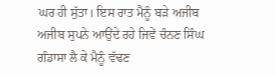ਘਰ ਹੀ ਸੁੱਤਾ। ਇਸ ਰਾਤ ਮੈਨੂੰ ਬੜੇ ਅਜੀਬ ਅਜੀਬ ਸੁਪਨੇ ਆਉਂਦੇ ਰਹੇ ਜਿਵੇਂ ਚੰਨਣ ਸਿੰਘ ਗੰਡਾਸਾ ਲੈ ਕੇ ਮੈਨੂੰ ਵੱਢਣ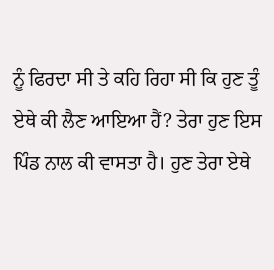ਨੂੰ ਫਿਰਦਾ ਸੀ ਤੇ ਕਹਿ ਰਿਹਾ ਸੀ ਕਿ ਹੁਣ ਤੂੰ ਏਥੇ ਕੀ ਲੈਣ ਆਇਆ ਹੈਂ? ਤੇਰਾ ਹੁਣ ਇਸ ਪਿੰਡ ਨਾਲ ਕੀ ਵਾਸਤਾ ਹੈ। ਹੁਣ ਤੇਰਾ ਏਥੇ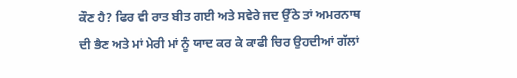ਕੌਣ ਹੈ? ਫਿਰ ਵੀ ਰਾਤ ਬੀਤ ਗਈ ਅਤੇ ਸਵੇਰੇ ਜਦ ਉੱਠੇ ਤਾਂ ਅਮਰਨਾਥ ਦੀ ਭੈਣ ਅਤੇ ਮਾਂ ਮੇਰੀ ਮਾਂ ਨੂੰ ਯਾਦ ਕਰ ਕੇ ਕਾਫੀ ਚਿਰ ਉਹਦੀਆਂ ਗੱਲਾਂ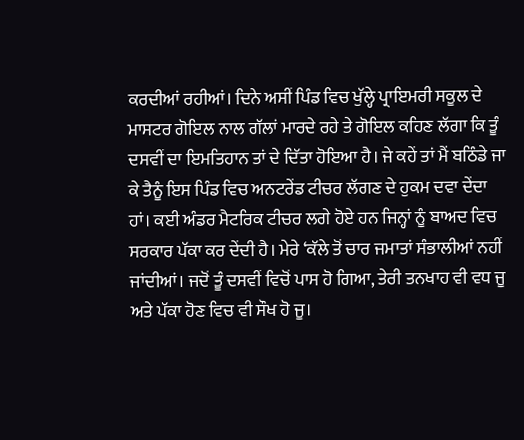ਕਰਦੀਆਂ ਰਹੀਆਂ। ਦਿਨੇ ਅਸੀਂ ਪਿੰਡ ਵਿਚ ਖੁੱਲ੍ਹੇ ਪ੍ਰਾਇਮਰੀ ਸਕੂਲ ਦੇ ਮਾਸਟਰ ਗੋਇਲ ਨਾਲ ਗੱਲਾਂ ਮਾਰਦੇ ਰਹੇ ਤੇ ਗੋਇਲ ਕਹਿਣ ਲੱਗਾ ਕਿ ਤੂੰ ਦਸਵੀਂ ਦਾ ਇਮਤਿਹਾਨ ਤਾਂ ਦੇ ਦਿੱਤਾ ਹੋਇਆ ਹੈ। ਜੇ ਕਹੇਂ ਤਾਂ ਮੈਂ ਬਠਿੰਡੇ ਜਾ ਕੇ ਤੈਨੂੰ ਇਸ ਪਿੰਡ ਵਿਚ ਅਨਟਰੇਂਡ ਟੀਚਰ ਲੱਗਣ ਦੇ ਹੁਕਮ ਦਵਾ ਦੇਂਦਾ ਹਾਂ। ਕਈ ਅੰਡਰ ਮੈਟਰਿਕ ਟੀਚਰ ਲਗੇ ਹੋਏ ਹਨ ਜਿਨ੍ਹਾਂ ਨੂੰ ਬਾਅਦ ਵਿਚ ਸਰਕਾਰ ਪੱਕਾ ਕਰ ਦੇਂਦੀ ਹੈ। ਮੇਰੇ ‘ਕੱਲੇ ਤੋਂ ਚਾਰ ਜਮਾਤਾਂ ਸੰਭਾਲੀਆਂ ਨਹੀਂ ਜਾਂਦੀਆਂ। ਜਦੋਂ ਤੂੰ ਦਸਵੀਂ ਵਿਚੋਂ ਪਾਸ ਹੋ ਗਿਆ, ਤੇਰੀ ਤਨਖਾਹ ਵੀ ਵਧ ਜੂ ਅਤੇ ਪੱਕਾ ਹੋਣ ਵਿਚ ਵੀ ਸੌਖ ਹੋ ਜੂ।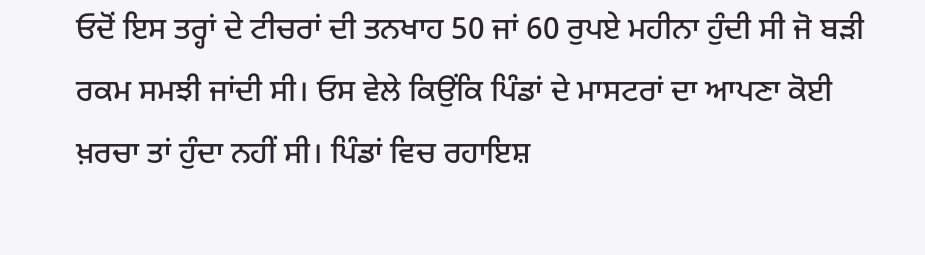ਓਦੋਂ ਇਸ ਤਰ੍ਹਾਂ ਦੇ ਟੀਚਰਾਂ ਦੀ ਤਨਖਾਹ 50 ਜਾਂ 60 ਰੁਪਏ ਮਹੀਨਾ ਹੁੰਦੀ ਸੀ ਜੋ ਬੜੀ ਰਕਮ ਸਮਝੀ ਜਾਂਦੀ ਸੀ। ਓਸ ਵੇਲੇ ਕਿਉਂਕਿ ਪਿੰਡਾਂ ਦੇ ਮਾਸਟਰਾਂ ਦਾ ਆਪਣਾ ਕੋਈ ਖ਼ਰਚਾ ਤਾਂ ਹੁੰਦਾ ਨਹੀਂ ਸੀ। ਪਿੰਡਾਂ ਵਿਚ ਰਹਾਇਸ਼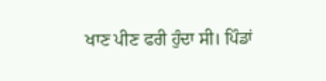ਖਾਣ ਪੀਣ ਫਰੀ ਹੁੰਦਾ ਸੀ। ਪਿੰਡਾਂ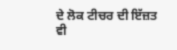ਦੇ ਲੋਕ ਟੀਚਰ ਦੀ ਇੱਜ਼ਤ ਵੀ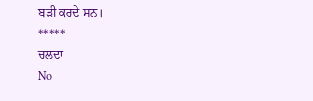ਬੜੀ ਕਰਦੇ ਸਨ।
*****
ਚਲਦਾ
No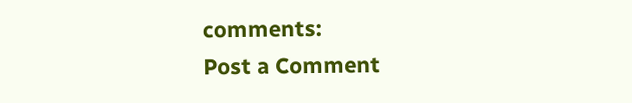comments:
Post a Comment